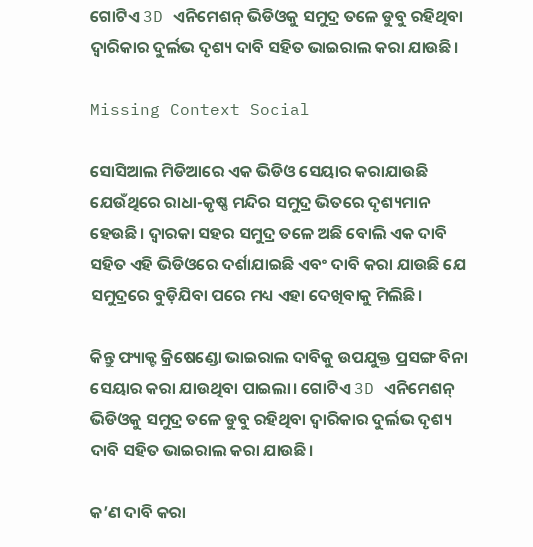ଗୋଟିଏ 3D ଏନିମେଶନ୍ ଭିଡିଓକୁ ସମୁଦ୍ର ତଳେ ଡୁବୁ ରହିଥିବା ଦ୍ଵାରିକାର ଦୁର୍ଲଭ ଦୃଶ୍ୟ ଦାବି ସହିତ ଭାଇରାଲ କରା ଯାଉଛି।

Missing Context Social

ସୋସିଆଲ ମିଡିଆରେ ଏକ ଭିଡିଓ ସେୟାର କରାଯାଉଛି ଯେଉଁଥିରେ ରାଧା-କୃଷ୍ଣ ମନ୍ଦିର ସମୁଦ୍ର ଭିତରେ ଦୃଶ୍ୟମାନ ହେଉଛି। ଦ୍ୱାରକା ସହର ସମୁଦ୍ର ତଳେ ଅଛି ବୋଲି ଏକ ଦାବି ସହିତ ଏହି ଭିଡିଓରେ ଦର୍ଶାଯାଇଛି ଏବଂ ଦାବି କରା ଯାଉଛି ଯେ ସମୁଦ୍ରରେ ବୁଡ଼ିଯିବା ପରେ ମଧ୍ୟ ଏହା ଦେଖିବାକୁ ମିଲିଛି।

କିନ୍ତୁ ଫ୍ୟାକ୍ଟ କ୍ରିଷେଣ୍ଡୋ ଭାଇରାଲ ଦାବିକୁ ଉପଯୁକ୍ତ ପ୍ରସଙ୍ଗ ବିନା ସେୟାର କରା ଯାଉଥିବା ପାଇଲା। ଗୋଟିଏ 3D ଏନିମେଶନ୍ ଭିଡିଓକୁ ସମୁଦ୍ର ତଳେ ଡୁବୁ ରହିଥିବା ଦ୍ଵାରିକାର ଦୁର୍ଲଭ ଦୃଶ୍ୟ ଦାବି ସହିତ ଭାଇରାଲ କରା ଯାଉଛି।

କ’ଣ ଦାବି କରା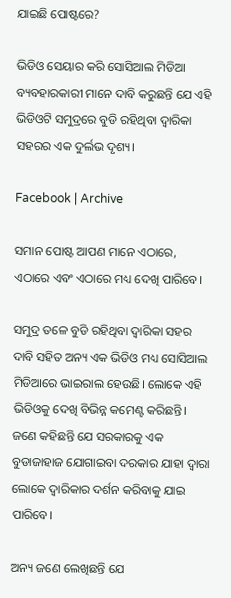ଯାଇଛି ପୋଷ୍ଟରେ?

ଭିଡିଓ ସେୟାର କରି ସୋସିଆଲ ମିଡିଆ ବ୍ୟବହାରକାରୀ ମାନେ ଦାବି କରୁଛନ୍ତି ଯେ ଏହି ଭିଡିଓଟି ସମୁଦ୍ରରେ ବୁଡି ରହିଥିବା ଦ୍ଵାରିକା ସହରର ଏକ ଦୁର୍ଲଭ ଦୃଶ୍ୟ।

Facebook | Archive

ସମାନ ପୋଷ୍ଟ ଆପଣ ମାନେ ଏଠାରେ, ଏଠାରେ ଏବଂ ଏଠାରେ ମଧ୍ୟ ଦେଖି ପାରିବେ।

ସମୁଦ୍ର ତଳେ ବୁଡି ରହିଥିବା ଦ୍ଵାରିକା ସହର ଦାବି ସହିତ ଅନ୍ୟ ଏକ ଭିଡିଓ ମଧ୍ୟ ସୋସିଆଲ ମିଡିଆରେ ଭାଇରାଲ ହେଉଛି। ଲୋକେ ଏହି ଭିଡିଓକୁ ଦେଖି ବିଭିନ୍ନ କମେଣ୍ଟ କରିଛନ୍ତି। ଜଣେ କହିଛନ୍ତି ଯେ ସରକାରକୁ ଏକ ବୁଡାଜାହାଜ ଯୋଗାଇବା ଦରକାର ଯାହା ଦ୍ଵାରା ଲୋକେ ଦ୍ଵାରିକାର ଦର୍ଶନ କରିବାକୁ ଯାଇ ପାରିବେ।

ଅନ୍ୟ ଜଣେ ଲେଖିଛନ୍ତି ଯେ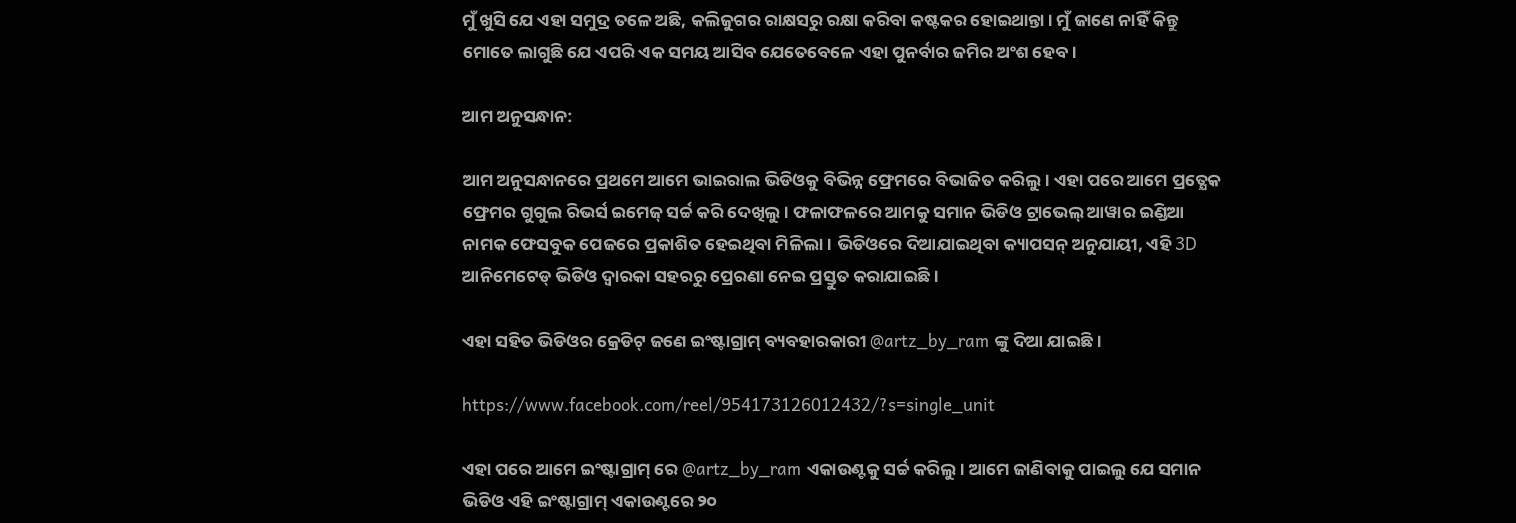ମୁଁ ଖୁସି ଯେ ଏହା ସମୁଦ୍ର ତଳେ ଅଛି, କଲିଜୁଗର ରାକ୍ଷସରୁ ରକ୍ଷା କରିବା କଷ୍ଟକର ହୋଇଥାନ୍ତା। ମୁଁ ଜାଣେ ନାହିଁ କିନ୍ତୁ ମୋତେ ଲାଗୁଛି ଯେ ଏପରି ଏକ ସମୟ ଆସିବ ଯେତେବେଳେ ଏହା ପୁନର୍ବାର ଜମିର ଅଂଶ ହେବ।

ଆମ ଅନୁସନ୍ଧାନ:

ଆମ ଅନୁସନ୍ଧାନରେ ପ୍ରଥମେ ଆମେ ଭାଇରାଲ ଭିଡିଓକୁ ବିଭିନ୍ନ ଫ୍ରେମରେ ବିଭାଜିତ କରିଲୁ। ଏହା ପରେ ଆମେ ପ୍ରତ୍ଯେକ ଫ୍ରେମର ଗୁଗୁଲ ରିଭର୍ସ ଇମେଜ୍ ସର୍ଚ୍ଚ କରି ଦେଖିଲୁ। ଫଳାଫଳରେ ଆମକୁ ସମାନ ଭିଡିଓ ଟ୍ରାଭେଲ୍ ଆୱାର ଇଣ୍ଡିଆ ନାମକ ଫେସବୁକ ପେଜରେ ପ୍ରକାଶିତ ହେଇଥିବା ମିଳିଲା। ଭିଡିଓରେ ଦିଆଯାଇଥିବା କ୍ୟାପସନ୍ ଅନୁଯାୟୀ, ଏହି 3D ଆନିମେଟେଡ୍ ଭିଡିଓ ଦ୍ୱାରକା ସହରରୁ ପ୍ରେରଣା ନେଇ ପ୍ରସ୍ତୁତ କରାଯାଇଛି।

ଏହା ସହିତ ଭିଡିଓର କ୍ରେଡିଟ୍ ଜଣେ ଇଂଷ୍ଟାଗ୍ରାମ୍ ବ୍ୟବହାରକାରୀ @artz_by_ram ଙ୍କୁ ଦିଆ ଯାଇଛି।

https://www.facebook.com/reel/954173126012432/?s=single_unit

ଏହା ପରେ ଆମେ ଇଂଷ୍ଟାଗ୍ରାମ୍ ରେ @artz_by_ram ଏକାଉଣ୍ଟକୁ ସର୍ଚ୍ଚ କରିଲୁ। ଆମେ ଜାଣିବାକୁ ପାଇଲୁ ଯେ ସମାନ ଭିଡିଓ ଏହି ଇଂଷ୍ଟାଗ୍ରାମ୍ ଏକାଉଣ୍ଟରେ ୨୦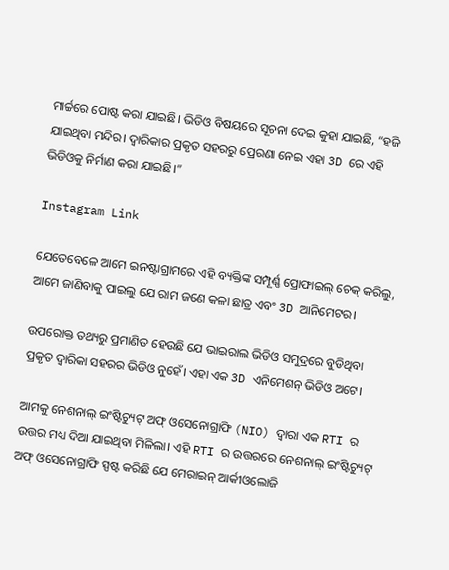ମାର୍ଚ୍ଚରେ ପୋଷ୍ଟ କରା ଯାଇଛି। ଭିଡିଓ ବିଷୟରେ ସୂଚନା ଦେଇ କୁହା ଯାଇଛି, “ହଜି ଯାଇଥିବା ମନ୍ଦିର। ଦ୍ଵାରିକାର ପ୍ରକୃତ ସହରରୁ ପ୍ରେରଣା ନେଇ ଏହା 3D ରେ ଏହି ଭିଡିଓକୁ ନିର୍ମାଣ କରା ଯାଇଛି।”

Instagram Link

ଯେତେବେଳେ ଆମେ ଇନଷ୍ଟାଗ୍ରାମରେ ଏହି ବ୍ୟକ୍ତିଙ୍କ ସମ୍ପୂର୍ଣ୍ଣ ପ୍ରୋଫାଇଲ୍ ଚେକ୍ କରିଲୁ, ଆମେ ଜାଣିବାକୁ ପାଇଲୁ ଯେ ରାମ ଜଣେ କଳା ଛାତ୍ର ଏବଂ 3D ଆନିମେଟର।

ଉପରୋକ୍ତ ତଥ୍ୟରୁ ପ୍ରମାଣିତ ହେଉଛି ଯେ ଭାଇରାଲ ଭିଡିଓ ସମୁଦ୍ରରେ ବୁଡିଥିବା ପ୍ରକୃତ ଦ୍ଵାରିକା ସହରର ଭିଡିଓ ନୁହେଁ। ଏହା ଏକ 3D ଏନିମେଶନ୍ ଭିଡିଓ ଅଟେ।

ଆମକୁ ନେଶନାଲ୍ ଇଂଷ୍ଟିଚ୍ୟୁଟ୍ ଅଫ୍ ଓସେନୋଗ୍ରାଫି (NIO) ଦ୍ଵାରା ଏକ RTI ର ଉତ୍ତର ମଧ୍ୟ ଦିଆ ଯାଇଥିବା ମିଳିଲା। ଏହି RTI ର ଉତ୍ତରରେ ନେଶନାଲ୍ ଇଂଷ୍ଟିଚ୍ୟୁଟ୍ ଅଫ୍ ଓସେନୋଗ୍ରାଫି ସ୍ପଷ୍ଟ କରିଛି ଯେ ମେରାଇନ୍ ଆର୍କୀଓଲୋଜି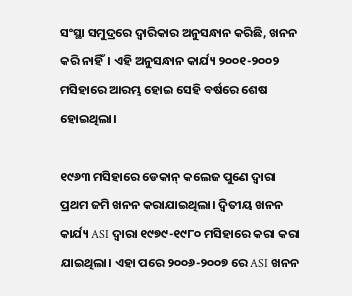ସଂସ୍ଥା ସମୁଦ୍ରରେ ଦ୍ଵାରିକାର ଅନୁସନ୍ଧାନ କରିଛି, ଖନନ କରି ନାହିଁ। ଏହି ଅନୁସନ୍ଧାନ କାର୍ଯ୍ୟ ୨୦୦୧-୨୦୦୨ ମସିହାରେ ଆରମ୍ଭ ହୋଇ ସେହି ବର୍ଷରେ ଶେଷ ହୋଇଥିଲା।

୧୯୬୩ ମସିହାରେ ଡେକାନ୍ କଲେଜ ପୁଣେ ଦ୍ୱାରା ପ୍ରଥମ ଜମି ଖନନ କରାଯାଇଥିଲା। ଦ୍ଵିତୀୟ ଖନନ କାର୍ଯ୍ୟ ASI ଦ୍ଵାରା ୧୯୭୯-୧୯୮୦ ମସିହାରେ କରା କରା ଯାଇଥିଲା। ଏହା ପରେ ୨୦୦୬-୨୦୦୭ ରେ ASI ଖନନ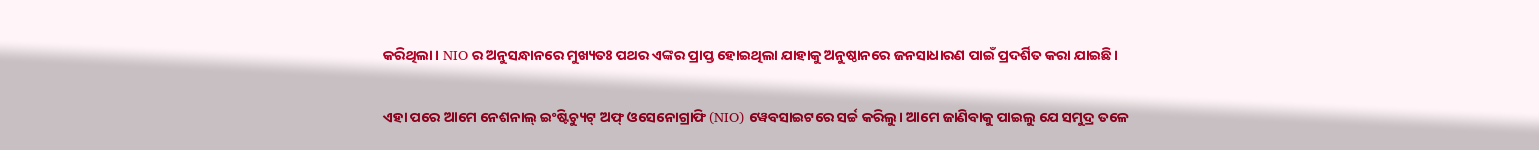କରିଥିଲା। NIO ର ଅନୁସନ୍ଧାନରେ ମୁଖ୍ୟତଃ ପଥର ଏଙ୍କର ପ୍ରାପ୍ତ ହୋଇଥିଲା ଯାହାକୁ ଅନୁଷ୍ଠାନରେ ଜନସାଧାରଣ ପାଇଁ ପ୍ରଦର୍ଶିତ କରା ଯାଇଛି।

ଏହା ପରେ ଆମେ ନେଶନାଲ୍ ଇଂଷ୍ଟିଚ୍ୟୁଟ୍ ଅଫ୍ ଓସେନୋଗ୍ରାଫି (NIO) ୱେବସାଇଟରେ ସର୍ଚ୍ଚ କରିଲୁ। ଆମେ ଜାଣିବାକୁ ପାଇଲୁ ଯେ ସମୁଦ୍ର ତଳେ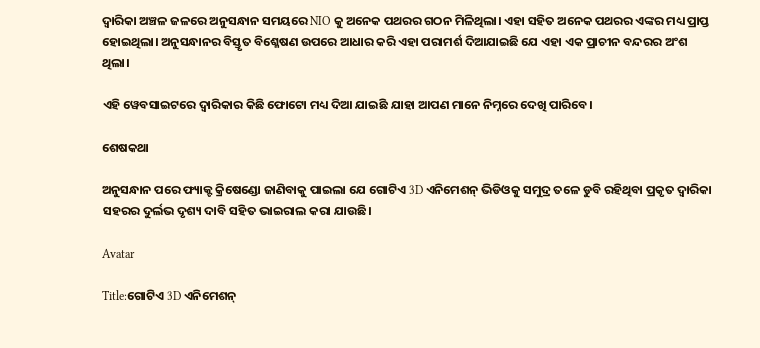ଦ୍ଵାରିକା ଅଞ୍ଚଳ ଜଳରେ ଅନୁସନ୍ଧାନ ସମୟରେ NIO କୁ ଅନେକ ପଥରର ଗଠନ ମିଳିଥିଲା। ଏହା ସହିତ ଅନେକ ପଥରର ଏଙ୍କର ମଧ୍ୟ ପ୍ରାପ୍ତ ହୋଇଥିଲା। ଅନୁସନ୍ଧାନର ବିସ୍ତୃତ ବିଶ୍ଳେଷଣ ଉପରେ ଆଧାର କରି ଏହା ପରାମର୍ଶ ଦିଆଯାଇଛି ଯେ ଏହା ଏକ ପ୍ରାଚୀନ ବନ୍ଦରର ଅଂଶ ଥିଲା।

ଏହି ୱେବସାଇଟରେ ଦ୍ଵାରିକାର କିଛି ଫୋଟୋ ମଧ୍ୟ ଦିଆ ଯାଇଛି ଯାହା ଆପଣ ମାନେ ନିମ୍ନରେ ଦେଖି ପାରିବେ।

ଶେଷକଥା

ଅନୁସନ୍ଧାନ ପରେ ଫ୍ୟାକ୍ଟ କ୍ରିଷେଣ୍ଡୋ ଜାଣିବାକୁ ପାଇଲା ଯେ ଗୋଟିଏ 3D ଏନିମେଶନ୍ ଭିଡିଓକୁ ସମୁଦ୍ର ତଳେ ଡୁବି ରହିଥିବା ପ୍ରକୃତ ଦ୍ଵାରିକା ସହରର ଦୁର୍ଲଭ ଦୃଶ୍ୟ ଦାବି ସହିତ ଭାଇରାଲ କରା ଯାଉଛି।

Avatar

Title:ଗୋଟିଏ 3D ଏନିମେଶନ୍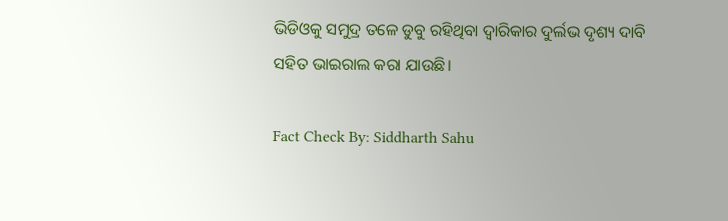ଭିଡିଓକୁ ସମୁଦ୍ର ତଳେ ଡୁବୁ ରହିଥିବା ଦ୍ଵାରିକାର ଦୁର୍ଲଭ ଦୃଶ୍ୟ ଦାବି ସହିତ ଭାଇରାଲ କରା ଯାଉଛି।

Fact Check By: Siddharth Sahu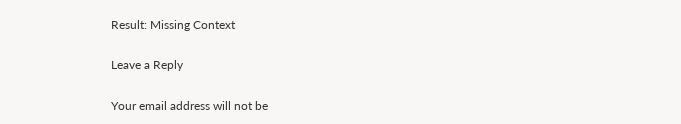Result: Missing Context

Leave a Reply

Your email address will not be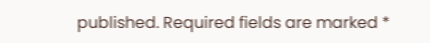published. Required fields are marked *